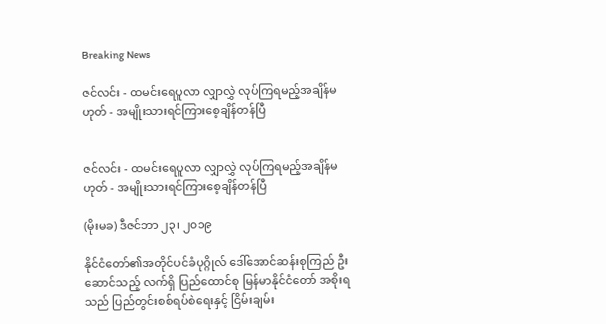Breaking News

ဇင်လင်း - ထမင်းရေပူလာ လျှာလွှဲ လုပ်ကြရမည့်အချိန်မဟုတ် - အမျိုးသားရင်ကြားစေ့ချိန်တန်ပြီ


ဇင်လင်း - ထမင်းရေပူလာ လျှာလွှဲ လုပ်ကြရမည့်အချိန်မဟုတ် - အမျိုးသားရင်ကြားစေ့ချိန်တန်ပြီ

(မိုးမခ) ဒီဇင်ဘာ ၂၃၊ ၂၀၁၉

နိုင်ငံတော်၏အတိုင်ပင်ခံပုဂ္ဂိုလ် ဒေါ်အောင်ဆန်းစုကြည် ဦးဆောင်သည့် လက်ရှိ ပြည်ထောင်စု မြန်မာနိုင်ငံတော် အစိုးရ သည် ပြည်တွင်းစစ်ရပ်စဲရေးနှင့် ငြိမ်းချမ်း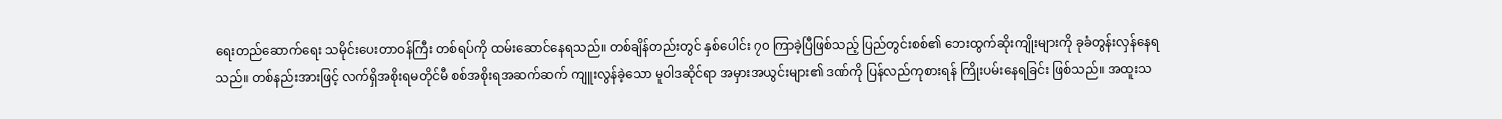ရေးတည်ဆောက်ရေး သမိုင်းပေးတာဝန်ကြီး တစ်ရပ်ကို ထမ်းဆောင်နေရသည်။ တစ်ချိန်တည်းတွင် နှစ်ပေါင်း ၇၀ ကြာခဲ့ပြီဖြစ်သည့် ပြည်တွင်းစစ်၏ ဘေးထွက်ဆိုးကျိုးများကို ခုခံတွန်းလှန်နေရသည်။ တစ်နည်းအားဖြင့် လက်ရှိအစိုးရမတိုင်မီ စစ်အစိုးရအဆက်ဆက် ကျူးလွန်ခဲ့သော မူဝါဒဆိုင်ရာ အမှားအယွင်းများ၏ ဒဏ်ကို ပြန်လည်ကုစားရန် ကြိုးပမ်းနေရခြင်း ဖြစ်သည်။ အထူးသ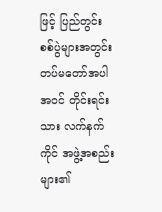ဖြင့် ပြည်တွင်းစစ်ပွဲများအတွင်း တပ်မတော်အပါအဝင် တိုင်းရင်းသား လက်နက်ကိုင် အဖွဲ့အစည်းများ၏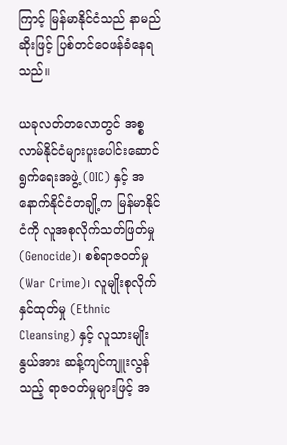ကြာင့် မြန်မာနိုင်ငံသည် နာမည်ဆိုးဖြင့် ပြစ်တင်ဝေဖန်ခံနေရသည်။

ယခုလတ်တလောတွင် အစ္စလာမ်နိုင်ငံများပူးပေါင်းဆောင်ရွက်ရေးအဖွဲ့ (OIC) နှင့် အနောက်နိုင်ငံတချို့က မြန်မာနိုင်ငံကို လူအစုလိုက်သတ်ဖြတ်မှု (Genocide)၊ စစ်ရာဇဝတ်မှု (War Crime)၊ လူမျိုးစုလိုက်နှင်ထုတ်မှု (Ethnic Cleansing) နှင့် လူသားမျိုးနွယ်အား ဆန့်ကျင်ကျူးလွန်သည့် ရာဇဝတ်မှုများဖြင့် အ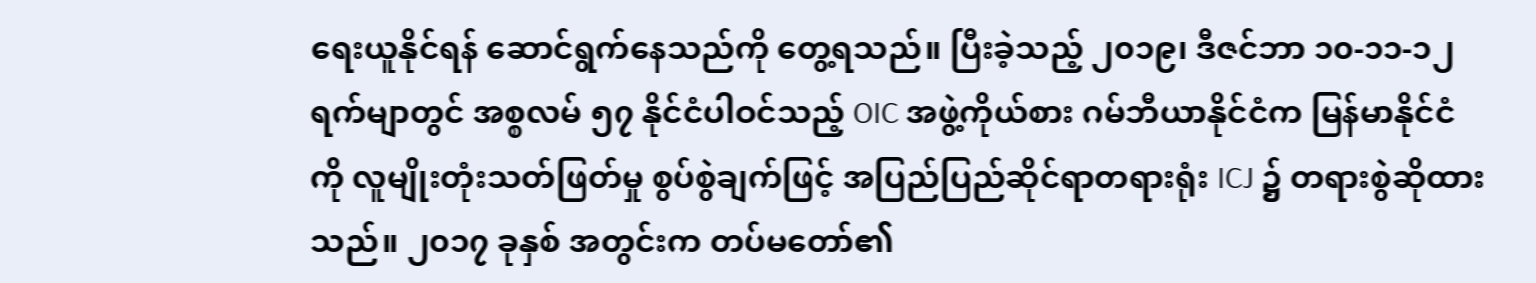ရေးယူနိုင်ရန် ဆောင်ရွက်နေသည်ကို တွေ့ရသည်။ ပြီးခဲ့သည့် ၂၀၁၉၊ ဒီဇင်ဘာ ၁၀-၁၁-၁၂ ရက်မျာတွင် အစ္စလမ် ၅၇ နိုင်ငံပါဝင်သည့် OIC အဖွဲ့ကိုယ်စား ဂမ်ဘီယာနိုင်ငံက မြန်မာနိုင်ငံကို လူမျိုးတုံးသတ်ဖြတ်မှု စွပ်စွဲချက်ဖြင့် အပြည်ပြည်ဆိုင်ရာတရားရုံး ICJ ၌ တရားစွဲဆိုထားသည်။ ၂၀၁၇ ခုနှစ် အတွင်းက တပ်မတော်၏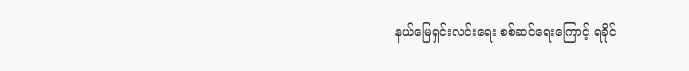နယ်မြေရှင်းလင်းရေး စစ်ဆင်ရေးကြောင့် ရခိုင်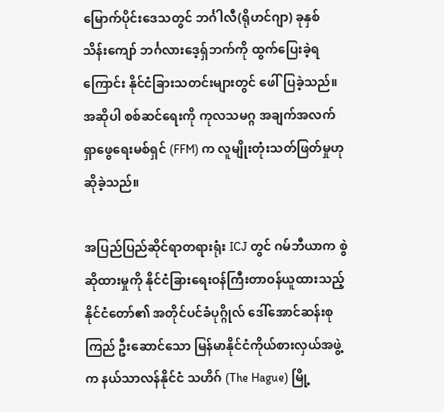မြောက်ပိုင်းဒေသတွင် ဘင်္ဂါလီ(ရိုဟင်ဂျာ) ခုနှစ် သိန်းကျော် ဘင်္ဂလားဒေ့ရှ်ဘက်ကို ထွက်ပြေးခဲ့ရကြောင်း နိုင်ငံခြားသတင်းများတွင် ဖေါ်ပြခဲ့သည်။ အဆိုပါ စစ်ဆင်ရေးကို ကုလသမဂ္ဂ အချက်အလက်ရှာဖွေရေးမစ်ရှင် (FFM) က လူမျိုးတုံးသတ်ဖြတ်မှုဟု ဆိုခဲ့သည်။

အပြည်ပြည်ဆိုင်ရာတရားရုံး ICJ တွင် ဂမ်ဘီယာက စွဲဆိုထားမှုကို နိုင်ငံခြားရေးဝန်ကြီးတာဝန်ယူထားသည့် နိုင်ငံတော်၏ အတိုင်ပင်ခံပုဂ္ဂိုလ် ဒေါ်အောင်ဆန်းစုကြည် ဦးဆောင်သော မြန်မာနိုင်ငံကိုယ်စားလှယ်အဖွဲ့က နယ်သာလန်နိုင်ငံ သဟိဂ် (The Hague) မြို့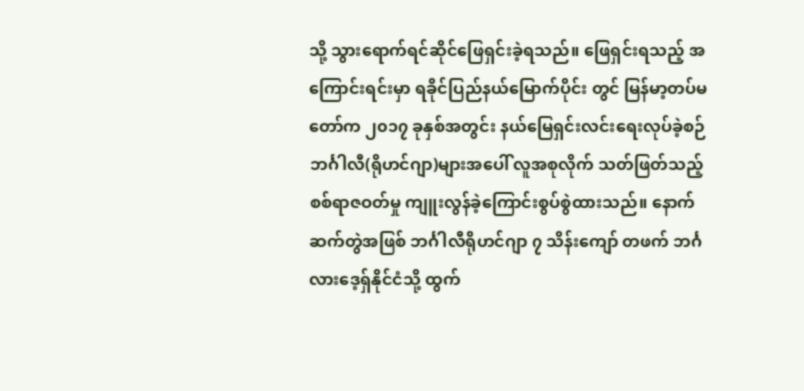သို့ သွားရောက်ရင်ဆိုင်ဖြေရှင်းခဲ့ရသည်။ ဖြေရှင်းရသည့် အကြောင်းရင်းမှာ ရခိုင်ပြည်နယ်မြောက်ပိုင်း တွင် မြန်မာ့တပ်မတော်က ၂၀၁၇ ခုနှစ်အတွင်း နယ်မြေရှင်းလင်းရေးလုပ်ခဲ့စဉ် ဘင်္ဂါလီ(ရိုဟင်ဂျာ)များအပေါ် လူအစုလိုက် သတ်ဖြတ်သည့် စစ်ရာဇဝတ်မှု ကျူးလွန်ခဲ့ကြောင်းစွပ်စွဲထားသည်။ နောက်ဆက်တွဲအဖြစ် ဘင်္ဂါလီရိုဟင်ဂျာ ၇ သိန်းကျော် တဖက် ဘင်္ဂလားဒေ့ရှ်နိုင်ငံသို့ ထွက်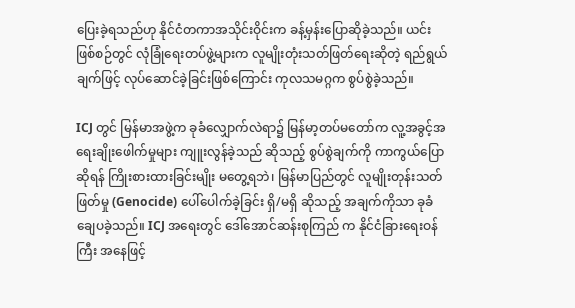ပြေးခဲ့ရသည်ဟု နိုင်ငံတကာအသိုင်းဝိုင်းက ခန့်မှန်းပြောဆိုခဲ့သည်။ ယင်း ဖြစ်စဉ်တွင် လုံခြုံရေးတပ်ဖွဲ့များက လူမျိုးတုံးသတ်ဖြတ်ရေးဆိုတဲ့ ရည်ရွယ်ချက်ဖြင့် လုပ်ဆောင်ခဲ့ခြင်းဖြစ်ကြောင်း ကုလသမဂ္ဂက စွပ်စွဲခဲ့သည်။

ICJ တွင် မြန်မာအဖွဲ့က ခုခံလျှောက်လဲရာ၌ မြန်မာ့တပ်မတော်က လူ့အခွင့်အရေးချိုးဖေါက်မှုများ ကျူးလွန်ခဲ့သည် ဆိုသည့် စွပ်စွဲချက်ကို ကာကွယ်ပြောဆိုရန် ကြိုးစားထားခြင်းမျိုး မတွေ့ရဘဲ၊ မြန်မာပြည်တွင် လူမျိုးတုန်းသတ်ဖြတ်မှု (Genocide) ပေါ်ပေါက်ခဲ့ခြင်း ရှိ/မရှိ ဆိုသည့် အချက်ကိုသာ ခုခံချေပခဲ့သည်။ ICJ အရေးတွင် ဒေါ်အောင်ဆန်းစုကြည် က နိုင်ငံခြားရေးဝန်ကြီး အနေဖြင့်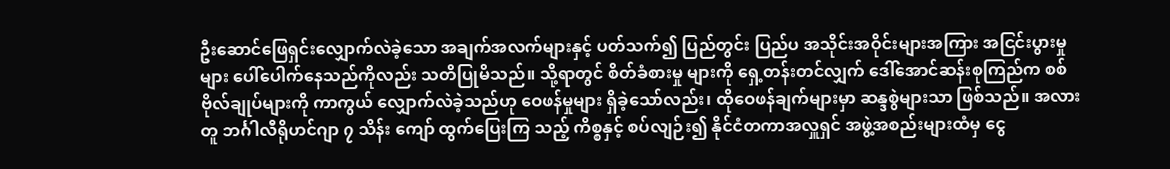ဦးဆောင်ဖြေရှင်းလျှောက်လဲခဲ့သော အချက်အလက်များနှင့် ပတ်သက်၍ ပြည်တွင်း ပြည်ပ အသိုင်းအဝိုင်းများအကြား အငြင်းပွားမှုများ ပေါ်ပေါက်နေသည်ကိုလည်း သတိပြုမိသည်။ သို့ရာတွင် စိတ်ခံစားမှု များကို ရှေ့တန်းတင်လျှက် ဒေါ်အောင်ဆန်းစုကြည်က စစ်ဗိုလ်ချုပ်များကို ကာကွယ် လျှောက်လဲခဲ့သည်ဟု ဝေဖန်မှုများ ရှိခဲ့သော်လည်း၊ ထိုဝေဖန်ချက်များမှာ ဆန္ဒစွဲများသာ ဖြစ်သည်။ အလားတူ ဘင်္ဂါလီရိုဟင်ဂျာ ၇ သိန်း ကျော် ထွက်ပြေးကြ သည့် ကိစ္စနှင့် စပ်လျဉ်း၍ နိုင်ငံတကာအလှူရှင် အဖွဲ့အစည်းများထံမှ ငွေ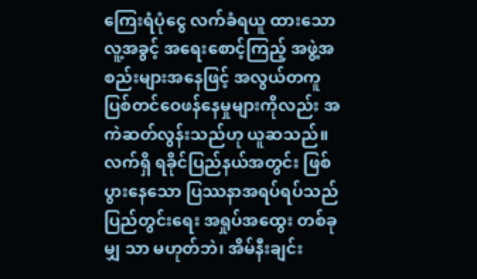ကြေးရံပုံငွေ လက်ခံရယူ ထားသော လူ့အခွင့် အရေးစောင့်ကြည့် အဖွဲ့အစည်းများအနေဖြင့် အလွယ်တကူ ပြစ်တင်ဝေဖန်နေမှုများကိုလည်း အကဲဆတ်လွန်းသည်ဟု ယူဆသည်။ လက်ရှိ ရခိုင်ပြည်နယ်အတွင်း ဖြစ်ပွားနေသော ပြဿနာအရပ်ရပ်သည် ပြည်တွင်းရေး အရှုပ်အထွေး တစ်ခုမျှ သာ မဟုတ်ဘဲ၊ အိမ်နီးချင်း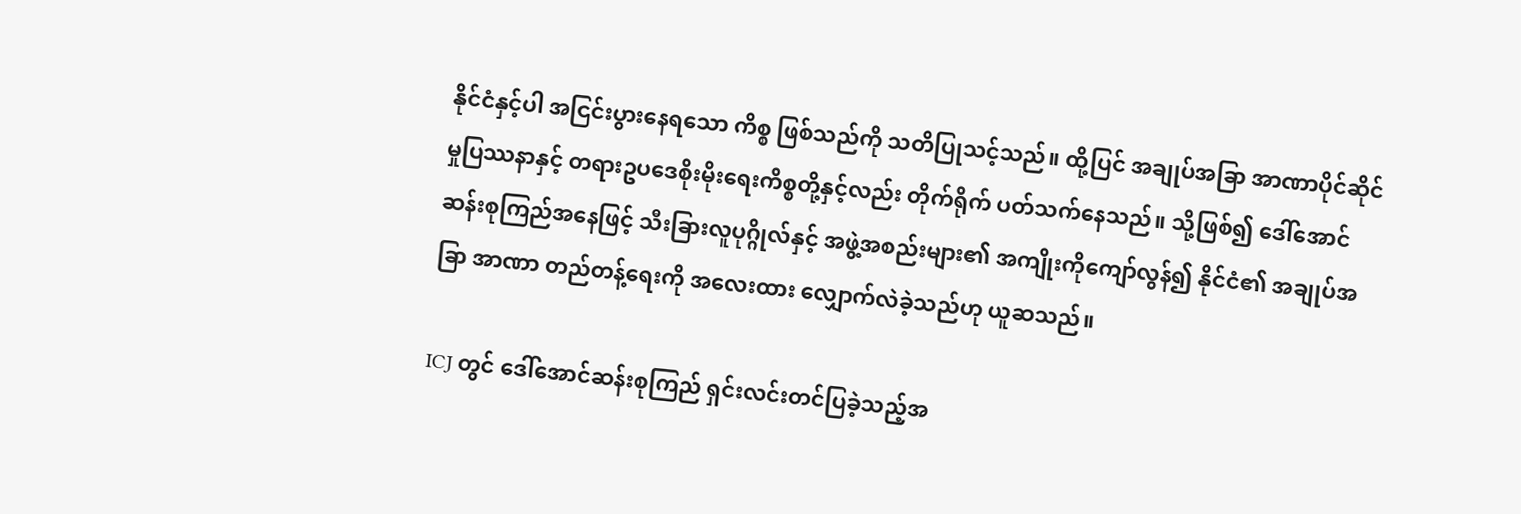နိုင်ငံနှင့်ပါ အငြင်းပွားနေရသော ကိစ္စ ဖြစ်သည်ကို သတိပြုသင့်သည်။ ထို့ပြင် အချုပ်အခြာ အာဏာပိုင်ဆိုင်မှုပြဿနာနှင့် တရားဥပဒေစိုးမိုးရေးကိစ္စတို့နှင့်လည်း တိုက်ရိုက် ပတ်သက်နေသည်။ သို့ဖြစ်၍ ဒေါ်အောင်ဆန်းစုကြည်အနေဖြင့် သီးခြားလူပုဂ္ဂိုလ်နှင့် အဖွဲ့အစည်းများ၏ အကျိုးကိုကျော်လွန်၍ နိုင်ငံ၏ အချုပ်အခြာ အာဏာ တည်တန့်ရေးကို အလေးထား လျှောက်လဲခဲ့သည်ဟု ယူဆသည်။

ICJ တွင် ဒေါ်အောင်ဆန်းစုကြည် ရှင်းလင်းတင်ပြခဲ့သည့်အ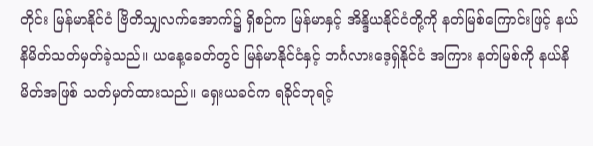တိုင်း မြန်မာနိုင်ငံ ဗြိတိသျှလက်အောက်၌ ရှိစဉ်က မြန်မာနှင့် အိန္ဒိယနိုင်ငံတို့ကို နတ်မြစ်ကြောင်းဖြင့် နယ်နိမိတ်သတ်မှတ်ခဲ့သည်။ ယနေ့ခေတ်တွင် မြန်မာနိုင်ငံနှင့် ဘင်္ဂလားဒေ့ရှ်နိုင်ငံ အကြား နတ်မြစ်ကို နယ်နိမိတ်အဖြစ် သတ်မှတ်ထားသည်။ ရှေးယခင်က ရခိုင်ဘုရင့်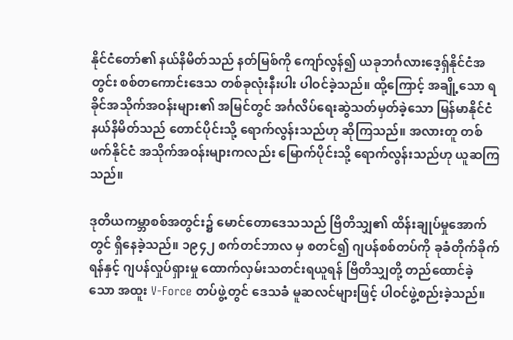နိုင်ငံတော်၏ နယ်နိမိတ်သည် နတ်မြစ်ကို ကျော်လွန်၍ ယခုဘင်္ဂလားဒေ့ရှ်နိုင်ငံအတွင်း စစ်တကောင်းဒေသ တစ်ခုလုံးနီးပါး ပါဝင်ခဲ့သည်။ ထို့ကြောင့် အချို့သော ရခိုင်အသိုက်အဝန်းများ၏ အမြင်တွင် အင်္ဂလိပ်ရေးဆွဲသတ်မှတ်ခဲ့သော မြန်မာနိုင်ငံ နယ်နိမိတ်သည် တောင်ပိုင်းသို့ ရောက်လွန်းသည်ဟု ဆိုကြသည်။ အလားတူ တစ်ဖက်နိုင်ငံ အသိုက်အဝန်းများကလည်း မြောက်ပိုင်းသို့ ရောက်လွန်းသည်ဟု ယူဆကြသည်။

ဒုတိယကမ္ဘာစစ်အတွင်း၌ မောင်တောဒေသသည် ဗြိတိသျှ၏ ထိန်းချုပ်မှုအောက်တွင် ရှိနေခဲ့သည်။ ၁၉၄၂ စက်တင်ဘာလ မှ စတင်၍ ဂျပန်စစ်တပ်ကို ခုခံတိုက်ခိုက်ရန်နှင့် ဂျပန်လှုပ်ရှားမှု ထောက်လှမ်းသတင်းရယူရန် ဗြိတိသျှတို့ တည်ထောင်ခဲ့ သော အထူး V-Force တပ်ဖွဲ့တွင် ဒေသခံ မူဆလင်များဖြင့် ပါဝင်ဖွဲ့စည်းခဲ့သည်။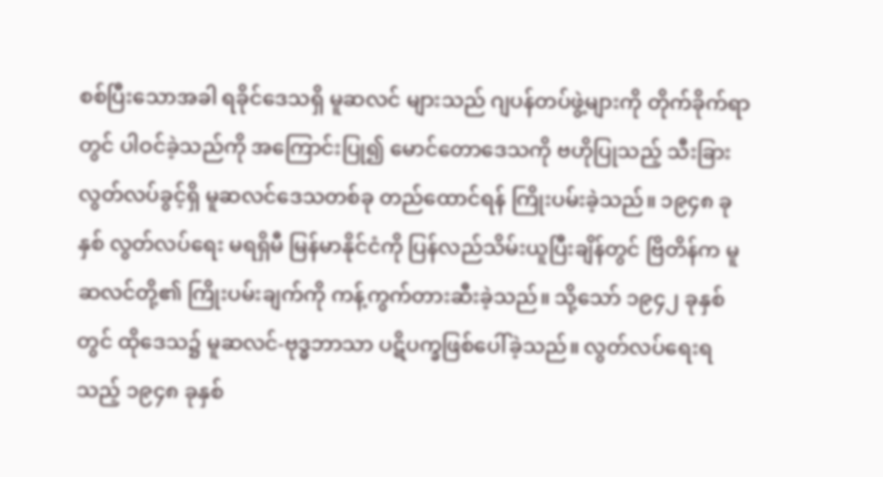စစ်ပြီးသောအခါ ရခိုင်ဒေသရှိ မူဆလင် များသည် ဂျပန်တပ်ဖွဲ့များကို တိုက်ခိုက်ရာတွင် ပါဝင်ခဲ့သည်ကို အကြောင်းပြု၍ မောင်တောဒေသကို ဗဟိုပြုသည့် သီးခြား လွတ်လပ်ခွင့်ရှိ မူဆလင်ဒေသတစ်ခု တည်ထောင်ရန် ကြိုးပမ်းခဲ့သည်။ ၁၉၄၈ ခုနှစ် လွတ်လပ်ရေး မရရှိမီ မြန်မာနိုင်ငံကို ပြန်လည်သိမ်းယူပြီးချိန်တွင် ဗြိတိန်က မူဆလင်တို့၏ ကြိုးပမ်းချက်ကို ကန့်ကွက်တားဆီးခဲ့သည်။ သို့သော် ၁၉၄၂ ခုနှစ် တွင် ထိုဒေသ၌ မူဆလင်-ဗုဒ္ဓဘာသာ ပဋိပက္ခဖြစ်ပေါ်ခဲ့သည်။ လွတ်လပ်ရေးရသည့် ၁၉၄၈ ခုနှစ်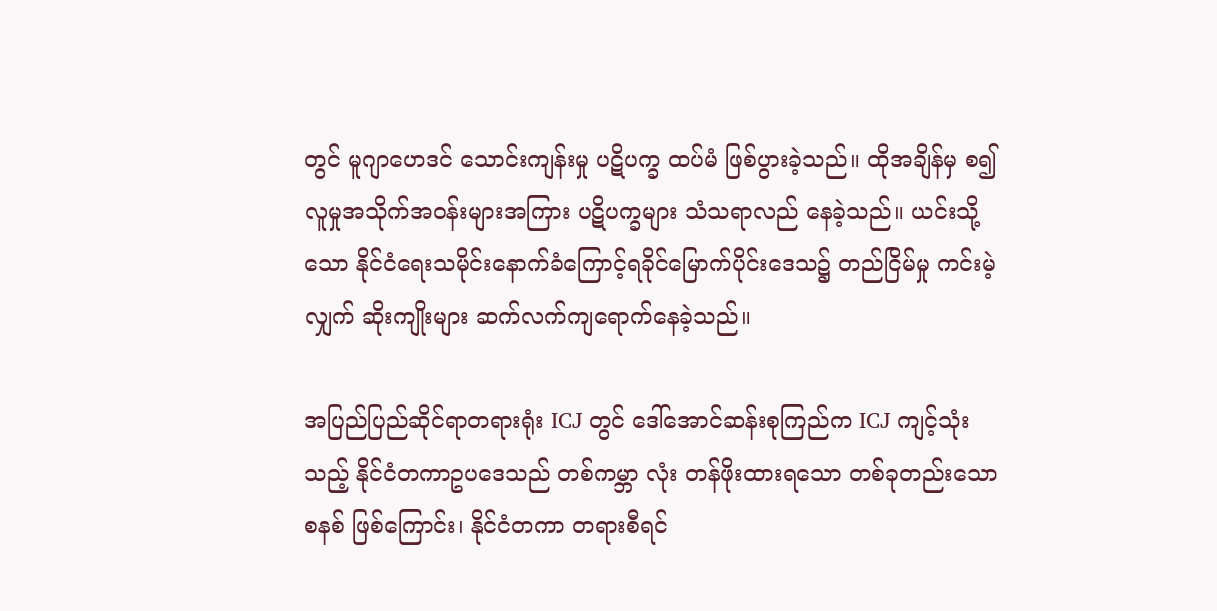တွင် မူဂျာဟေဒင် သောင်းကျန်းမှု ပဋိပက္ခ ထပ်မံ ဖြစ်ပွားခဲ့သည်။ ထိုအချိန်မှ စ၍ လူမှုအသိုက်အဝန်းများအကြား ပဋိပက္ခများ သံသရာလည် နေခဲ့သည်။ ယင်းသို့သော နိုင်ငံရေးသမိုင်းနောက်ခံကြောင့်ရခိုင်မြောက်ပိုင်းဒေသ၌ တည်ငြိမ်မှု ကင်းမဲ့လျှက် ဆိုးကျိုးများ ဆက်လက်ကျရောက်နေခဲ့သည်။

အပြည်ပြည်ဆိုင်ရာတရားရုံး ICJ တွင် ဒေါ်အောင်ဆန်းစုကြည်က ICJ ကျင့်သုံးသည့် နိုင်ငံတကာဥပဒေသည် တစ်ကမ္ဘာ လုံး တန်ဖိုးထားရသော တစ်ခုတည်းသောစနစ် ဖြစ်ကြောင်း၊ နိုင်ငံတကာ တရားစီရင်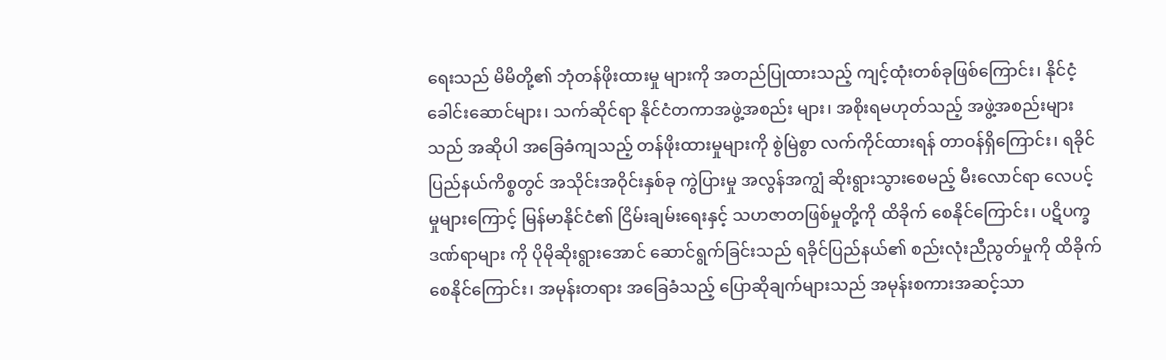ရေးသည် မိမိတို့၏ ဘုံတန်ဖိုးထားမှု များကို အတည်ပြုထားသည့် ကျင့်ထုံးတစ်ခုဖြစ်ကြောင်း၊ နိုင်ငံ့ခေါင်းဆောင်များ၊ သက်ဆိုင်ရာ နိုင်ငံတကာအဖွဲ့အစည်း များ၊ အစိုးရမဟုတ်သည့် အဖွဲ့အစည်းများသည် အဆိုပါ အခြေခံကျသည့် တန်ဖိုးထားမှုများကို စွဲမြဲစွာ လက်ကိုင်ထားရန် တာဝန်ရှိကြောင်း၊ ရခိုင်ပြည်နယ်ကိစ္စတွင် အသိုင်းအဝိုင်းနှစ်ခု ကွဲပြားမှု အလွန်အကျွံ ဆိုးရွားသွားစေမည့် မီးလောင်ရာ လေပင့်မှုများကြောင့် မြန်မာနိုင်ငံ၏ ငြိမ်းချမ်းရေးနှင့် သဟဇာတဖြစ်မှုတို့ကို ထိခိုက် စေနိုင်ကြောင်း၊ ပဋိပက္ခဒဏ်ရာများ ကို ပိုမိုဆိုးရွားအောင် ဆောင်ရွက်ခြင်းသည် ရခိုင်ပြည်နယ်၏ စည်းလုံးညီညွတ်မှုကို ထိခိုက်စေနိုင်ကြောင်း၊ အမုန်းတရား အခြေခံသည့် ပြောဆိုချက်များသည် အမုန်းစကားအဆင့်သာ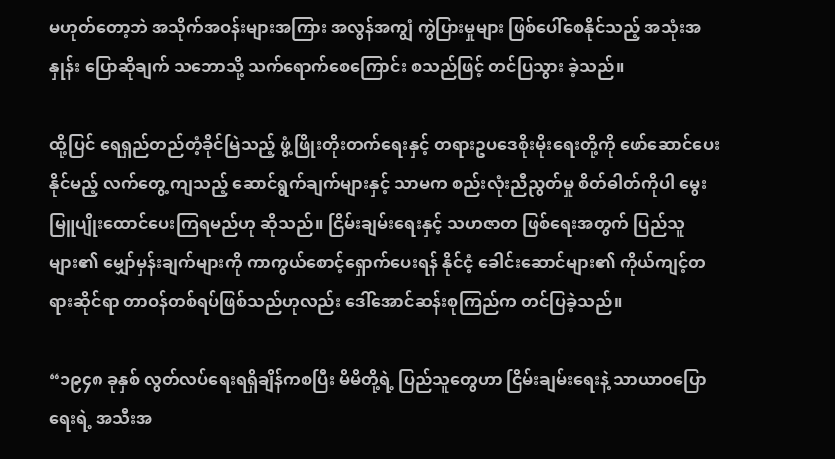မဟုတ်တော့ဘဲ အသိုက်အဝန်းများအကြား အလွန်အကျွံ ကွဲပြားမှုများ ဖြစ်ပေါ်စေနိုင်သည့် အသုံးအနှုန်း ပြောဆိုချက် သဘောသို့ သက်ရောက်စေကြောင်း စသည်ဖြင့် တင်ပြသွား ခဲ့သည်။

ထို့ပြင် ရေရှည်တည်တံ့ခိုင်မြဲသည့် ဖွံ့ဖြိုးတိုးတက်ရေးနှင့် တရားဥပဒေစိုးမိုးရေးတို့ကို ဖော်ဆောင်ပေးနိုင်မည့် လက်တွေ့ ကျသည့် ဆောင်ရွက်ချက်များနှင့် သာမက စည်းလုံးညီညွတ်မှု စိတ်ဓါတ်ကိုပါ မွေးမြူပျိုးထောင်ပေးကြရမည်ဟု ဆိုသည်။ ငြိမ်းချမ်းရေးနှင့် သဟဇာတ ဖြစ်ရေးအတွက် ပြည်သူများ၏ မျှော်မှန်းချက်များကို ကာကွယ်စောင့်ရှောက်ပေးရန် နိုင်ငံ့ ခေါင်းဆောင်များ၏ ကိုယ်ကျင့်တရားဆိုင်ရာ တာဝန်တစ်ရပ်ဖြစ်သည်ဟုလည်း ဒေါ်အောင်ဆန်းစုကြည်က တင်ပြခဲ့သည်။

“၁၉၄၈ ခုနှစ် လွတ်လပ်ရေးရရှိချိန်ကစပြီး မိမိတို့ရဲ့ ပြည်သူတွေဟာ ငြိမ်းချမ်းရေးနဲ့ သာယာဝပြောရေးရဲ့ အသီးအ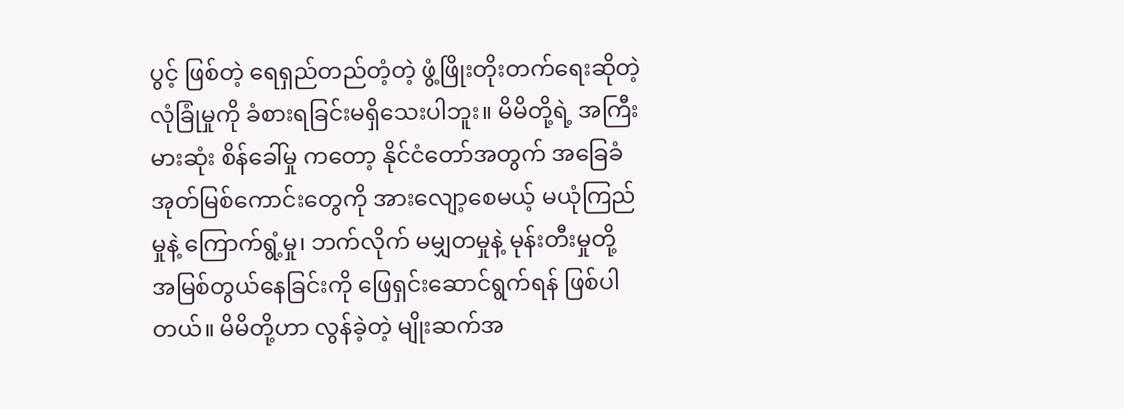ပွင့် ဖြစ်တဲ့ ရေရှည်တည်တံ့တဲ့ ဖွံ့ဖြိုးတိုးတက်ရေးဆိုတဲ့ လုံခြုံမှုကို ခံစားရခြင်းမရှိသေးပါဘူး။ မိမိတို့ရဲ့ အကြီးမားဆုံး စိန်ခေါ်မှု ကတော့ နိုင်ငံတော်အတွက် အခြေခံအုတ်မြစ်ကောင်းတွေကို အားလျော့စေမယ့် မယုံကြည်မှုနဲ့ ကြောက်ရွံ့မှု၊ ဘက်လိုက် မမျှတမှုနဲ့ မုန်းတီးမှုတို့ အမြစ်တွယ်နေခြင်းကို ဖြေရှင်းဆောင်ရွက်ရန် ဖြစ်ပါတယ်။ မိမိတို့ဟာ လွန်ခဲ့တဲ့ မျိုးဆက်အ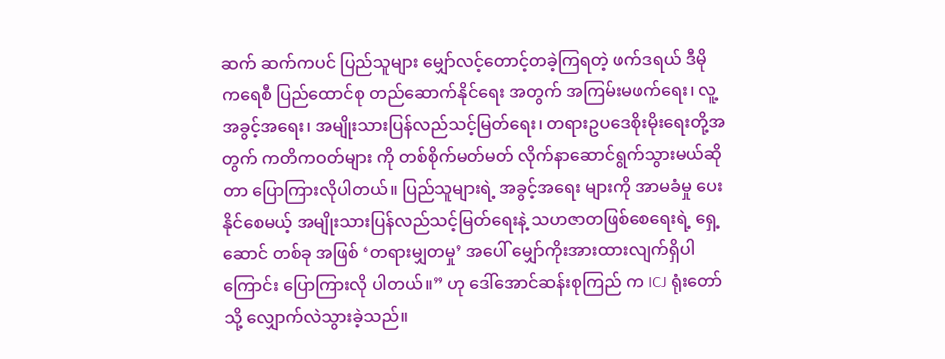ဆက် ဆက်ကပင် ပြည်သူများ မျှော်လင့်တောင့်တခဲ့ကြရတဲ့ ဖက်ဒရယ် ဒီမိုကရေစီ ပြည်ထောင်စု တည်ဆောက်နိုင်ရေး အတွက် အကြမ်းမဖက်ရေး၊ လူ့အခွင့်အရေး၊ အမျိုးသားပြန်လည်သင့်မြတ်ရေး၊ တရားဥပဒေစိုးမိုးရေးတို့အတွက် ကတိကဝတ်များ ကို တစ်စိုက်မတ်မတ် လိုက်နာဆောင်ရွက်သွားမယ်ဆိုတာ ပြောကြားလိုပါတယ်။ ပြည်သူများရဲ့ အခွင့်အရေး များကို အာမခံမှု ပေးနိုင်စေမယ့် အမျိုးသားပြန်လည်သင့်မြတ်ရေးနဲ့ သဟဇာတဖြစ်စေရေးရဲ့ ရှေ့ဆောင် တစ်ခု အဖြစ် ‘တရားမျှတမှု’ အပေါ် မျှော်ကိုးအားထားလျက်ရှိပါကြောင်း ပြောကြားလို ပါတယ်။” ဟု ဒေါ်အောင်ဆန်းစုကြည် က ICJ ရုံးတော်သို့ လျှောက်လဲသွားခဲ့သည်။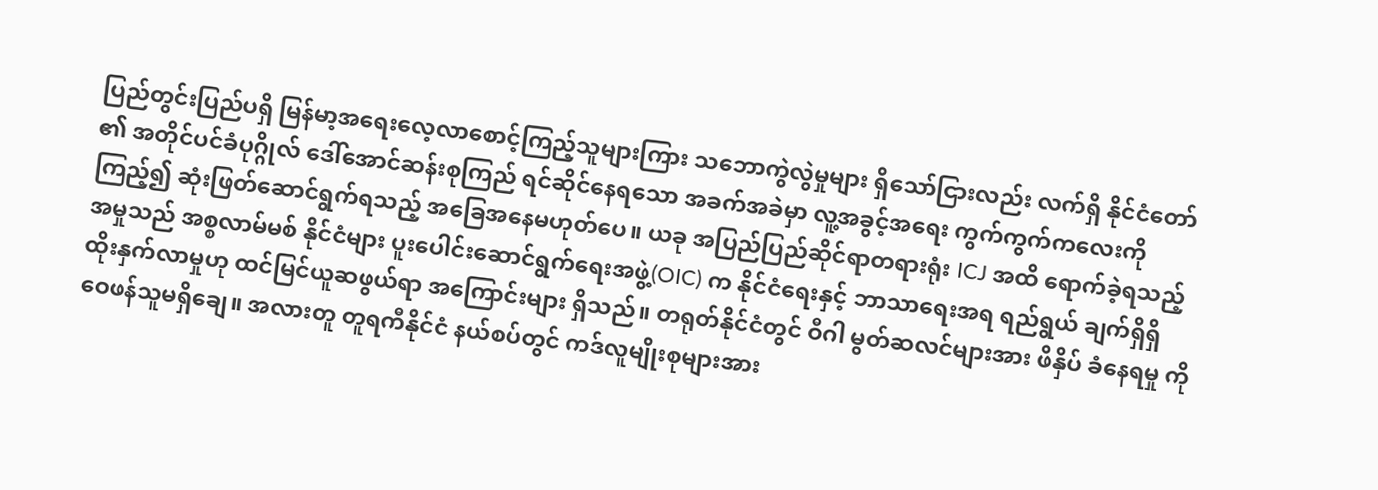ပြည်တွင်းပြည်ပရှိ မြန်မာ့အရေးလေ့လာစောင့်ကြည့်သူများကြား သဘောကွဲလွဲမှုများ ရှိသော်ငြားလည်း လက်ရှိ နိုင်ငံတော် ၏ အတိုင်ပင်ခံပုဂ္ဂိုလ် ဒေါ်အောင်ဆန်းစုကြည် ရင်ဆိုင်နေရသော အခက်အခဲမှာ လူ့အခွင့်အရေး ကွက်ကွက်ကလေးကို ကြည့်၍ ဆုံးဖြတ်ဆောင်ရွက်ရသည့် အခြေအနေမဟုတ်ပေ။ ယခု အပြည်ပြည်ဆိုင်ရာတရားရုံး ICJ အထိ ရောက်ခဲ့ရသည့် အမှုသည် အစ္စလာမ်မစ် နိုင်ငံများ ပူးပေါင်းဆောင်ရွက်ရေးအဖွဲ့(OIC) က နိုင်ငံရေးနှင့် ဘာသာရေးအရ ရည်ရွယ် ချက်ရှိရှိ ထိုးနှက်လာမှုဟု ထင်မြင်ယူဆဖွယ်ရာ အကြောင်းများ ရှိသည်။ တရုတ်နိုင်ငံတွင် ဝီဂါ မွတ်ဆလင်များအား ဖိနှိပ် ခံနေရမှု ကို ဝေဖန်သူမရှိချေ။ အလားတူ တူရကီနိုင်ငံ နယ်စပ်တွင် ကဒ်လူမျိုးစုများအား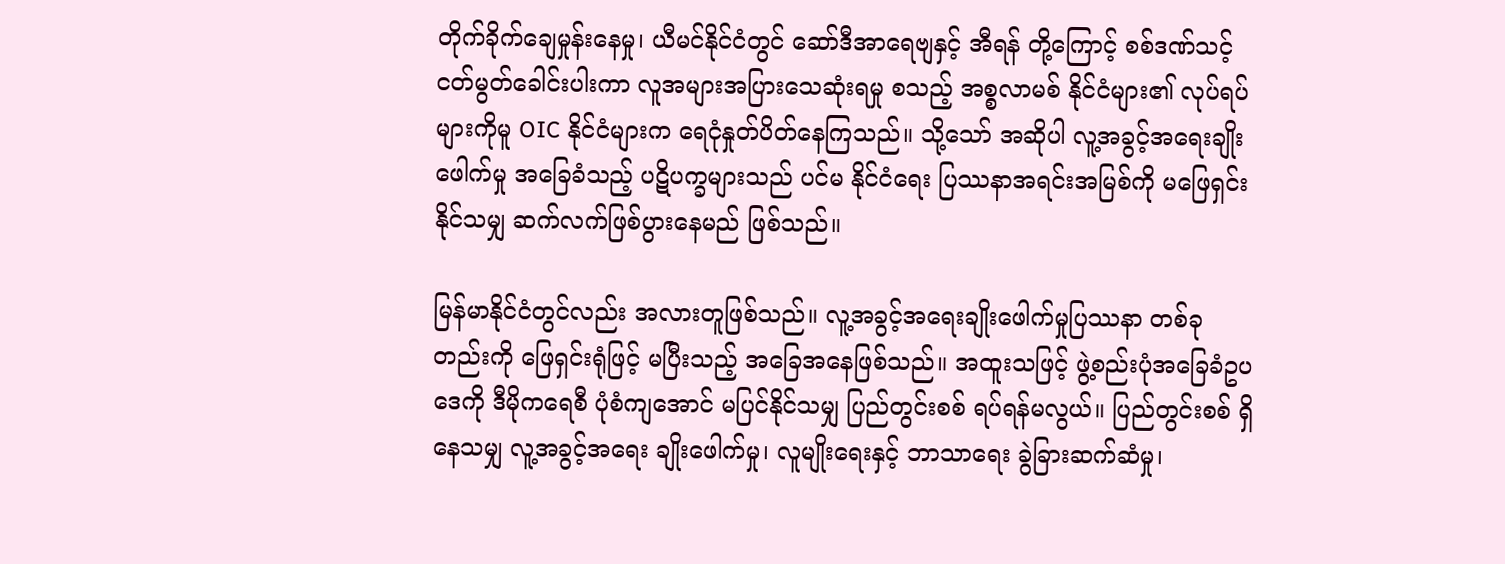တိုက်ခိုက်ချေမှုန်းနေမှု၊ ယီမင်နိုင်ငံတွင် ဆော်ဒီအာရေဗျနှင့် အီရန် တို့ကြောင့် စစ်ဒဏ်သင့် ငတ်မွတ်ခေါင်းပါးကာ လူအများအပြားသေဆုံးရမှု စသည့် အစ္စလာမစ် နိုင်ငံများ၏ လုပ်ရပ်များကိုမူ OIC နိုင်ငံများက ရေငုံနှုတ်ပိတ်နေကြသည်။ သို့သော် အဆိုပါ လူ့အခွင့်အရေးချိုးဖေါက်မှု အခြေခံသည့် ပဋိပက္ခများသည် ပင်မ နိုင်ငံရေး ပြဿနာအရင်းအမြစ်ကို မဖြေရှင်းနိုင်သမျှ ဆက်လက်ဖြစ်ပွားနေမည် ဖြစ်သည်။

မြန်မာနိုင်ငံတွင်လည်း အလားတူဖြစ်သည်။ လူ့အခွင့်အရေးချိုးဖေါက်မှုပြဿနာ တစ်ခုတည်းကို ဖြေရှင်းရုံဖြင့် မပြီးသည့် အခြေအနေဖြစ်သည်။ အထူးသဖြင့် ဖွဲ့စည်းပုံအခြေခံဥပဒေကို ဒီမိုကရေစီ ပုံစံကျအောင် မပြင်နိုင်သမျှ ပြည်တွင်းစစ် ရပ်ရန်မလွယ်။ ပြည်တွင်းစစ် ရှိနေသမျှ လူ့အခွင့်အရေး ချိုးဖေါက်မှု၊ လူမျိုးရေးနှင့် ဘာသာရေး ခွဲခြားဆက်ဆံမှု၊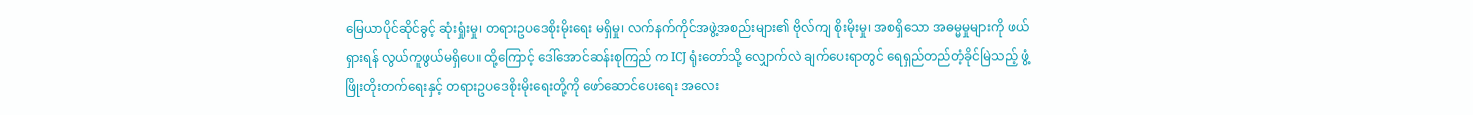မြေယာပိုင်ဆိုင်ခွင့် ဆုံးရှုံးမှု၊ တရားဥပဒေစိုးမိုးရေး မရှိမှု၊ လက်နက်ကိုင်အဖွဲ့အစည်းများ၏ ဗိုလ်ကျ စိုးမိုးမှု၊ အစရှိသော အဓမ္မမှုများကို ဖယ်ရှားရန် လွယ်ကူဖွယ်မရှိပေ။ ထို့ကြောင့် ဒေါ်အောင်ဆန်းစုကြည် က ICJ ရုံးတော်သို့ လျှောက်လဲ ချက်ပေးရာတွင် ရေရှည်တည်တံ့ခိုင်မြဲသည့် ဖွံ့ဖြိုးတိုးတက်ရေးနှင့် တရားဥပဒေစိုးမိုးရေးတို့ကို ဖော်ဆောင်ပေးရေး အလေး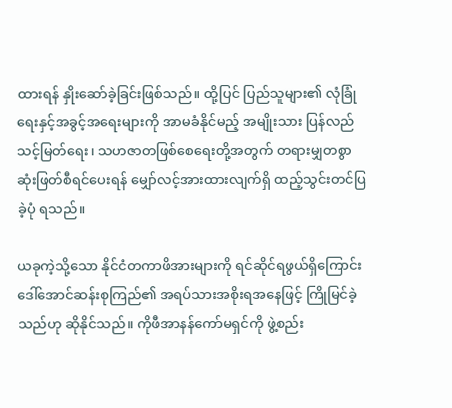ထားရန် နှိုးဆော်ခဲ့ခြင်းဖြစ်သည်။ ထို့ပြင် ပြည်သူများ၏ လုံခြုံရေးနှင့်အခွင့်အရေးများကို အာမခံနိုင်မည့် အမျိုးသား ပြန်လည်သင့်မြတ်ရေး၊ သဟဇာတဖြစ်စေရေးတို့အတွက် တရားမျှတစွာ ဆုံးဖြတ်စီရင်ပေးရန် မျှော်လင့်အားထားလျက်ရှိ ထည့်သွင်းတင်ပြခဲ့ပုံ ရသည်။

ယခုကဲ့သို့သော နိုင်ငံတကာဖိအားများကို ရင်ဆိုင်ရဖွယ်ရှိကြောင်း ဒေါ်အောင်ဆန်းစုကြည်၏ အရပ်သားအစိုးရအနေဖြင့် ကြိုမြင်ခဲ့သည်ဟု ဆိုနိုင်သည်။ ကိုဖီအာနန်ကော်မရှင်ကို ဖွဲ့စည်း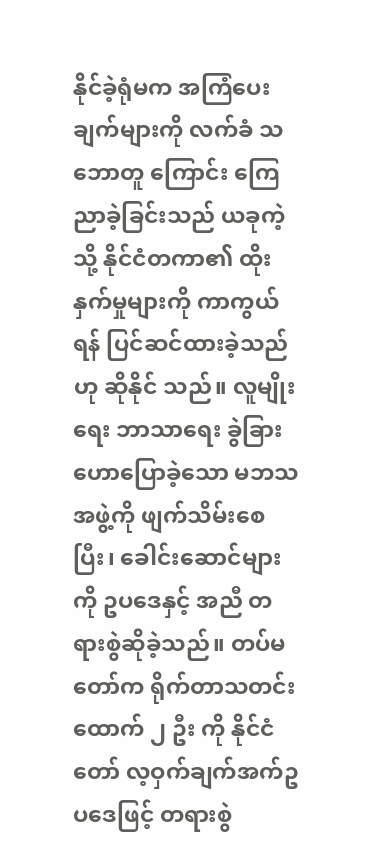နိုင်ခဲ့ရုံမက အကြံပေးချက်များကို လက်ခံ သဘောတူ ကြောင်း ကြေညာခဲ့ခြင်းသည် ယခုကဲ့သို့ နိုင်ငံတကာ၏ ထိုးနှက်မှုများကို ကာကွယ်ရန် ပြင်ဆင်ထားခဲ့သည်ဟု ဆိုနိုင် သည်။ လူမျိုးရေး ဘာသာရေး ခွဲခြားဟောပြောခဲ့သော မဘသ အဖွဲ့ကို ဖျက်သိမ်းစေပြီး၊ ခေါင်းဆောင်များကို ဥပဒေနှင့် အညီ တရားစွဲဆိုခဲ့သည်။ တပ်မတော်က ရိုက်တာသတင်းထောက် ၂ ဦး ကို နိုင်ငံတော် လ့ဝှက်ချက်အက်ဥပဒေဖြင့် တရားစွဲ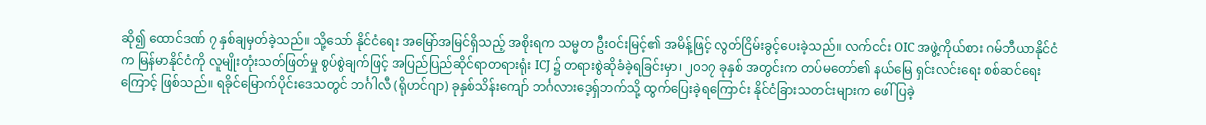ဆို၍ ထောင်ဒဏ် ၇ နှစ်ချမှတ်ခဲ့သည်။ သို့သော် နိုင်ငံရေး အမြော်အမြင်ရှိသည့် အစိုးရက သမ္မတ ဦးဝင်းမြင့်၏ အမိန့်ဖြင့် လွတ်ငြိမ်းခွင့်ပေးခဲ့သည်။ လက်ငင်း OIC အဖွဲ့ကိုယ်စား ဂမ်ဘီယာနိုင်ငံက မြန်မာနိုင်ငံကို လူမျိုးတုံးသတ်ဖြတ်မှု စွပ်စွဲချက်ဖြင့် အပြည်ပြည်ဆိုင်ရာတရားရုံး ICJ ၌ တရားစွဲဆိုခံခဲ့ရခြင်းမှာ၊ ၂၀၁၇ ခုနှစ် အတွင်းက တပ်မတော်၏ နယ်မြေ ရှင်းလင်းရေး စစ်ဆင်ရေးကြောင့် ဖြစ်သည်။ ရခိုင်မြောက်ပိုင်းဒေသတွင် ဘင်္ဂါလီ (ရိုဟင်ဂျာ) ခုနှစ်သိန်းကျော် ဘင်္ဂလားဒေ့ရှ်ဘက်သို့ ထွက်ပြေးခဲ့ရကြောင်း နိုင်ငံခြားသတင်းများက ဖေါ်ပြခဲ့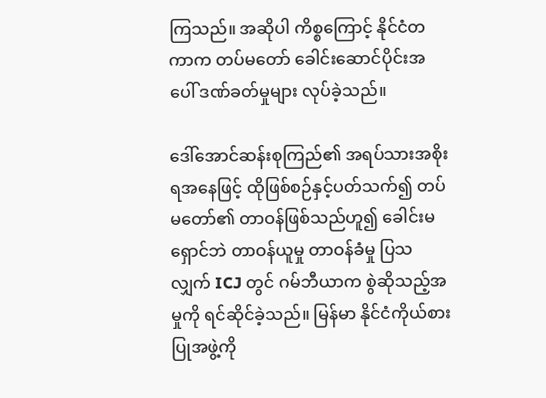ကြသည်။ အဆိုပါ ကိစ္စကြောင့် နိုင်ငံတကာက တပ်မတော် ခေါင်းဆောင်ပိုင်းအပေါ် ဒဏ်ခတ်မှုများ လုပ်ခဲ့သည်။

ဒေါ်အောင်ဆန်းစုကြည်၏ အရပ်သားအစိုးရအနေဖြင့် ထိုဖြစ်စဉ်နှင့်ပတ်သက်၍ တပ်မတော်၏ တာဝန်ဖြစ်သည်ဟူ၍ ခေါင်းမရှောင်ဘဲ တာဝန်ယူမှု တာဝန်ခံမှု ပြသလျှက် ICJ တွင် ဂမ်ဘီယာက စွဲဆိုသည့်အမှုကို ရင်ဆိုင်ခဲ့သည်။ မြန်မာ နိုင်ငံကိုယ်စားပြုအဖွဲ့ကို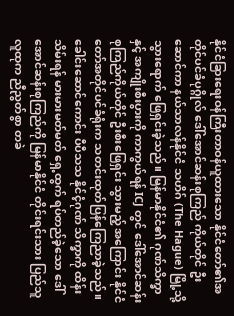နိုင်ငံခြားရေးဝန်ကြီးတာဝန်ယူထားသော နိုင်ငံတော်၏အတိုင်ပင်ခံပုဂ္ဂိုလ် ဒေါ်အောင်ဆန်းစုကြည် ကိုယ်တိုင် ဦးဆောင်ကာ နယ်သာလန်နိုင်ငံ သဟိဂ် (The Hague) မြို့သို့ သွားရောက် ဖြေရှင်းခဲ့သည်။ မြန်မာနိုင်ငံ၏ ဂုဏ်သိက္ခာနှင့် အကျိုးစီးပွားကို ကာကွယ်ရန် ICJ တွင် ဒေါ်အောင်ဆန်းစုကြည်ကိုယ်တိုင် ဦးစီးဖြေရှင်း သွားမည့် အကြောင်း နိုင်ငံတော်အတိုင်ပင်ခံရုံးက သတင်းထုတ်ပြန်ကြေညာခဲ့သည်။ ခေါင်းဆောင်ကောင်း ပီပီသသ နိုင်ငံ့ဂုဏ် သိက္ခာကို ထိန်းသိမ်းရန် မားမားမတ်မတ် ရှေ့ထွက် ရပ်တည်ခဲ့သော ဒေါ်အောင်ဆန်းစုကြည်ကို မြန်မာနိုင်ငံ တိုင်းရင်းသား ပြည်သူလူထုက ညီညွတ်စွာ တခဲ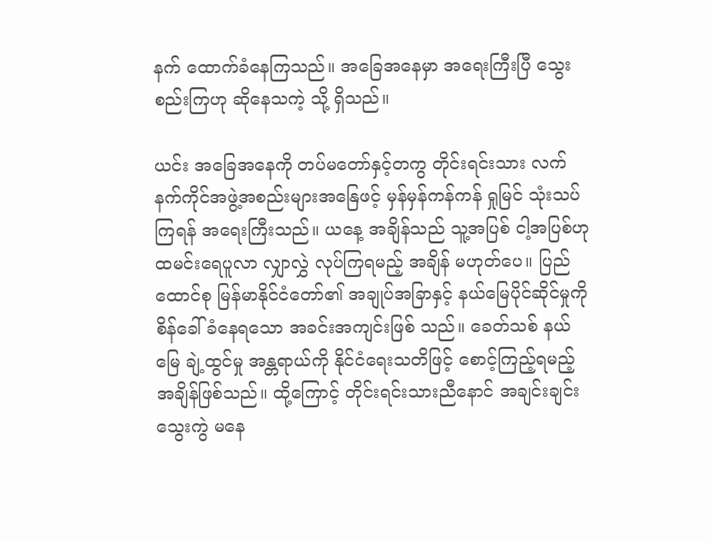နက် ထောက်ခံနေကြသည်။ အခြေအနေမှာ အရေးကြီးပြီ သွေးစည်းကြဟု ဆိုနေသကဲ့ သို့ ရှိသည်။

ယင်း အခြေအနေကို တပ်မတော်နှင့်တကွ တိုင်းရင်းသား လက်နက်ကိုင်အဖွဲ့အစည်းများအနြေဖင့် မှန်မှန်ကန်ကန် ရှုမြင် သုံးသပ်ကြရန် အရေးကြီးသည်။ ယနေ့ အချိန်သည် သူ့အပြစ် ငါ့အပြစ်ဟု ထမင်းရေပူလာ လျှာလွှဲ လုပ်ကြရမည့် အချိန် မဟုတ်ပေ။ ပြည်ထောင်စု မြန်မာနိုင်ငံတော်၏ အချုပ်အခြာနှင့် နယ်မြေပိုင်ဆိုင်မှုကို စိန်ခေါ်ခံနေရသော အခင်းအကျင်းဖြစ် သည်။ ခေတ်သစ် နယ်မြေ ချဲ့ထွင်မှု အန္တရာယ်ကို နိုင်ငံရေးသတိဖြင့် စောင့်ကြည့်ရမည့် အချိန်ဖြစ်သည်။ ထို့ကြောင့် တိုင်းရင်းသားညီနောင် အချင်းချင်း သွေးကွဲ မနေ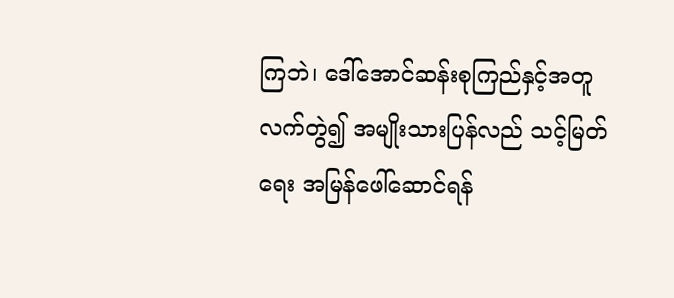ကြဘဲ၊ ဒေါ်အောင်ဆန်းစုကြည်နှင့်အတူ လက်တွဲ၍ အမျိုးသားပြန်လည် သင့်မြတ်ရေး အမြန်ဖေါ်ဆောင်ရန်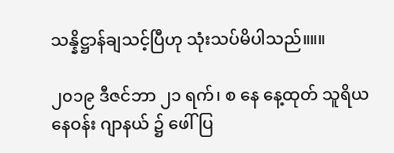သန္နိဋ္ဌာန်ချသင့်ပြီဟု သုံးသပ်မိပါသည်။။။

၂၀၁၉ ဒီဇင်ဘာ ၂၁ ရက်၊ စ နေ နေ့ထုတ် သူရိယ နေဝန်း ဂျာနယ် ၌ ဖေါ်ပြ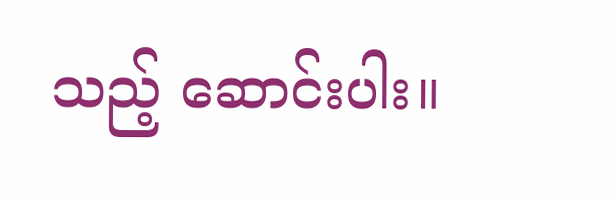သည့် ဆောင်းပါး။